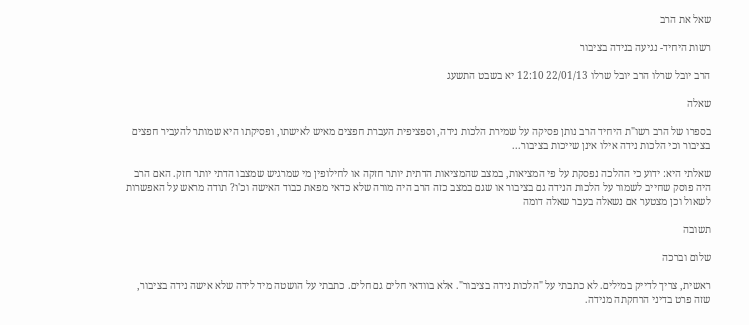שאל את הרב

רשות היחיד- נגיעה בנידה בציבור

הרב יובל שרלו הרב יובל שרלו 22/01/13 12:10 יא בשבט התשעג

שאלה

בספרו של הרב רשו"ת היחיד הרב נותן פסיקה על שמירת הלכות נידה, וספציפית העברת חפצים מאיש לאישתו, ופסיקתו היא שמותר להעביר חפצים בציבור וכי הלכות נידה אילו אינן שייכות בציבור...

שאלתי היא: ידוע כי ההלכה נפסקת על פי המציאות, במצב שהמציאות הדתית יותר חזקה או לחילופין מי שמרגיש שמצבו הדתי יותר חזק. האם הרב היה פוסק שחייב לשמור על הלכות הנידה גם בציבור או שגם במצב כזה הרב היה מורה שלא כדאי מפאת כבוד האישה וכ'ו? תודה מראש על האפשרות לשאול וכן מצטער אם נשאלה בעבר שאלה דומה

תשובה

שלום וברכה

ראשית, צריך לדייק במילים. לא כתבתי על "הלכות נידה בציבור". אלא בוודאי חלים גם חלים. כתבתי על הושטה מיד לידה שלא אישה נידה בציבור, שזה פרט בדיני הרחקתה מנידה.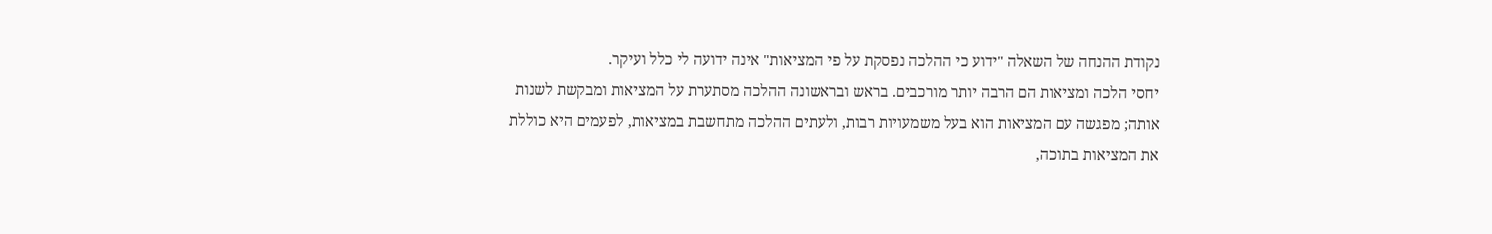נקודת ההנחה של השאלה "ידוע כי ההלכה נפסקת על פי המציאות" אינה ידועה לי כלל ועיקר.
יחסי הלכה ומציאות הם הרבה יותר מורכבים. בראש ובראשונה ההלכה מסתערת על המציאות ומבקשת לשנות אותה; מפגשה עם המציאות הוא בעל משמעויות רבות, ולעתים ההלכה מתחשבת במציאות, לפעמים היא כוללת את המציאות בתוכה,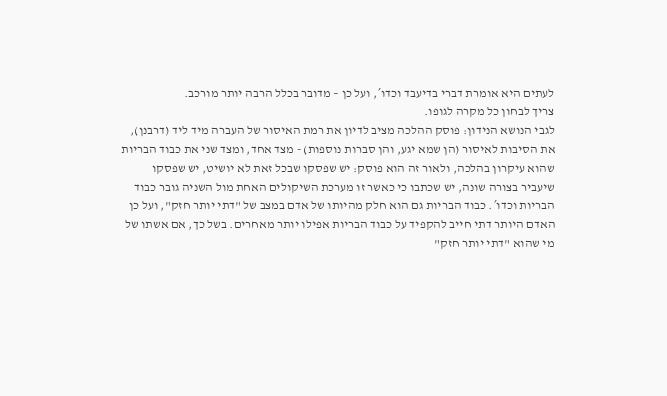לעתים היא אומרת דברי בדיעבד וכדו´, ועל כן – מדובר בכלל הרבה יותר מורכב.
צריך לבחון כל מקרה לגופו.
לגבי הנושא הנידון: פוסק ההלכה מציב לדיון את רמת האיסור של העברה מיד ליד (דרבנן), את הסיבות לאיסור (הן שמא יגע, והן סברות נוספות) - מצד אחד, ומצד שני את כבוד הבריות שהוא עיקרון בהלכה, ולאור זה הוא פוסק: יש שפסקו שבכל זאת לא יושיט, יש שפסקו שיעביר בצורה שונה, יש שכתבו כי כאשר זו מערכת השיקולים האחת מול השניה גובר כבוד הבריות וכדו´. כבוד הבריות גם הוא חלק מהיותו של אדם במצב של "דתי יותר חזק", ועל כן האדם היותר דתי חייב להקפיד על כבוד הבריות אפילו יותר מאחרים. בשל כך, אם אשתו של מי שהוא "דתי יותר חזק"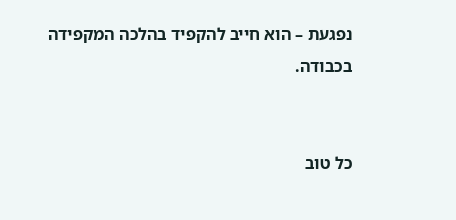נפגעת – הוא חייב להקפיד בהלכה המקפידה בכבודה.


כל טוב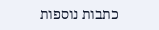כתבות נוספות